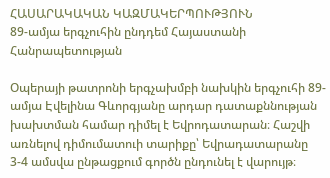ՀԱՍԱՐԱԿԱԿԱՆ ԿԱԶՄԱԿԵՐՊՈՒԹՅՈՒՆ
89-ամյա երգչուհին ընդդեմ Հայաստանի Հանրապետության

Օպերայի թատրոնի երգչախմբի նախկին երգչուհի 89-ամյա Էվելինա Գևորգյանը արդար դատաքննության խախտման համար դիմել է Եվրոդատարան։ Հաշվի առնելով դիմումատուի տարիքը՝ Եվրադատարանը 3-4 ամսվա ընթացքում գործն ընդունել է վարույթ։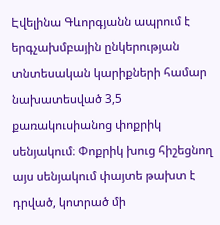Էվելինա Գևորգյանն ապրում է երգչախմբային ընկերության տնտեսական կարիքների համար նախատեսված 3,5 քառակուսիանոց փոքրիկ սենյակում։ Փոքրիկ խուց հիշեցնող այս սենյակում փայտե թախտ է դրված, կոտրած մի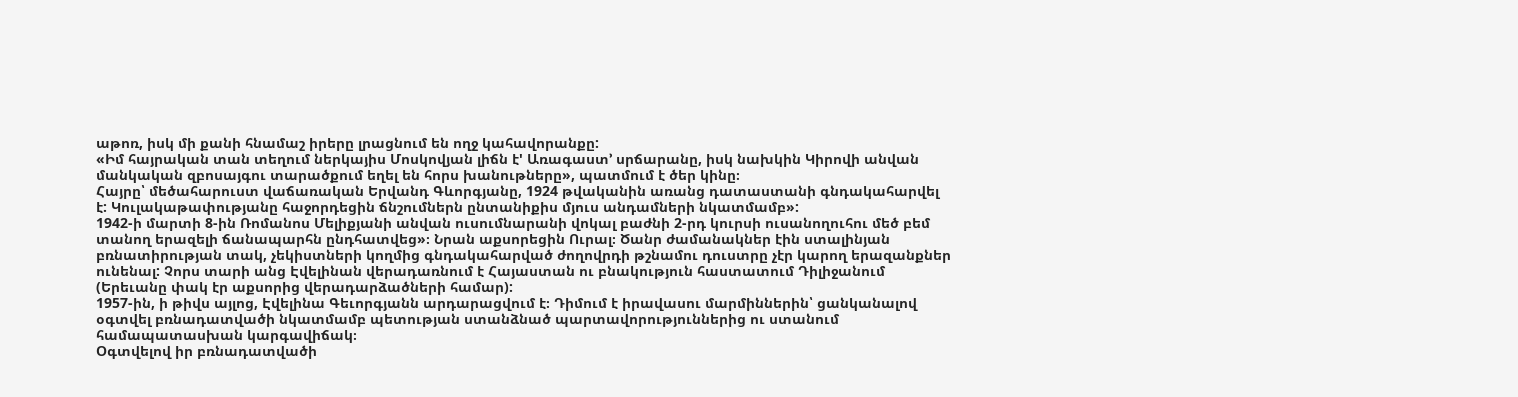աթոռ, իսկ մի քանի հնամաշ իրերը լրացնում են ողջ կահավորանքը:
«Իմ հայրական տան տեղում ներկայիս Մոսկովյան լիճն է' Առագաստ՚ սրճարանը, իսկ նախկին Կիրովի անվան մանկական զբոսայգու տարածքում եղել են հորս խանութները», պատմում է ծեր կինը։
Հայրը՝ մեծահարուստ վաճառական Երվանդ Գևորգյանը, 1924 թվականին առանց դատաստանի գնդակահարվել է: Կուլակաթափությանը հաջորդեցին ճնշումներն ընտանիքիս մյուս անդամների նկատմամբ»:
1942-ի մարտի 8-ին Ռոմանոս Մելիքյանի անվան ուսումնարանի վոկալ բաժնի 2-րդ կուրսի ուսանողուհու մեծ բեմ տանող երազելի ճանապարհն ընդհատվեց»։ Նրան աքսորեցին Ուրալ։ Ծանր ժամանակներ էին ստալինյան բռնատիրության տակ, չեկիստների կողմից գնդակահարված ժողովրդի թշնամու դուստրը չէր կարող երազանքներ ունենալ: Չորս տարի անց Էվելինան վերադառնում է Հայաստան ու բնակություն հաստատում Դիլիջանում (Երեւանը փակ էր աքսորից վերադարձածների համար):
1957-ին, ի թիվս այլոց, Էվելինա Գեւորգյանն արդարացվում է։ Դիմում է իրավասու մարմիններին՝ ցանկանալով օգտվել բռնադատվածի նկատմամբ պետության ստանձնած պարտավորություններից ու ստանում համապատասխան կարգավիճակ։
Օգտվելով իր բռնադատվածի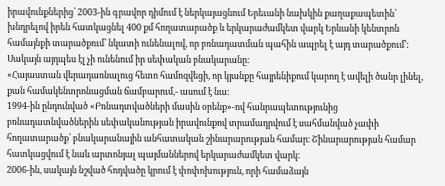իրավունքներից՝ 2003-ին գրավոր դիմում է ներկայացնում Երեւանի նախկին քաղաքապետին՝ խնդրելով իրեն հատկացնել 400 քմ հողատարածք և երկարաժամկետ վարկ Երևանի կենտրոն համայնքի տարածքում՝ նկատի ունենալով, որ բռնադատման պահին ապրել է այդ տարածքում՚:
Սակայն այդպես էլ չի ունենում իր սեփական բնակարանը։
«Հայաստան վերադառնալուց հետո համոզվեցի, որ կյանքը հայրենիքում կարող է ավելի ծանր լինել, քան համակենտրոնացման ճամբարում,- ասում է նա։
1994-ին ընդունված «Բռնադտվածների մասին օրենք»-ով հանրապետությունից բռնադատնվածներին սեփականության իրավունքով տրամադրվում է սահմանված չափի հողատարածք՝ բնակարանային անհատական շինարարության համար։ Շինարարության համար հատկացվում է նաև արտոնյալ պայմաններով երկարաժամկետ վարկ։
2006-ին, սակայն նշված հոդվածը կրում է փոփոխություն, որի համաձայն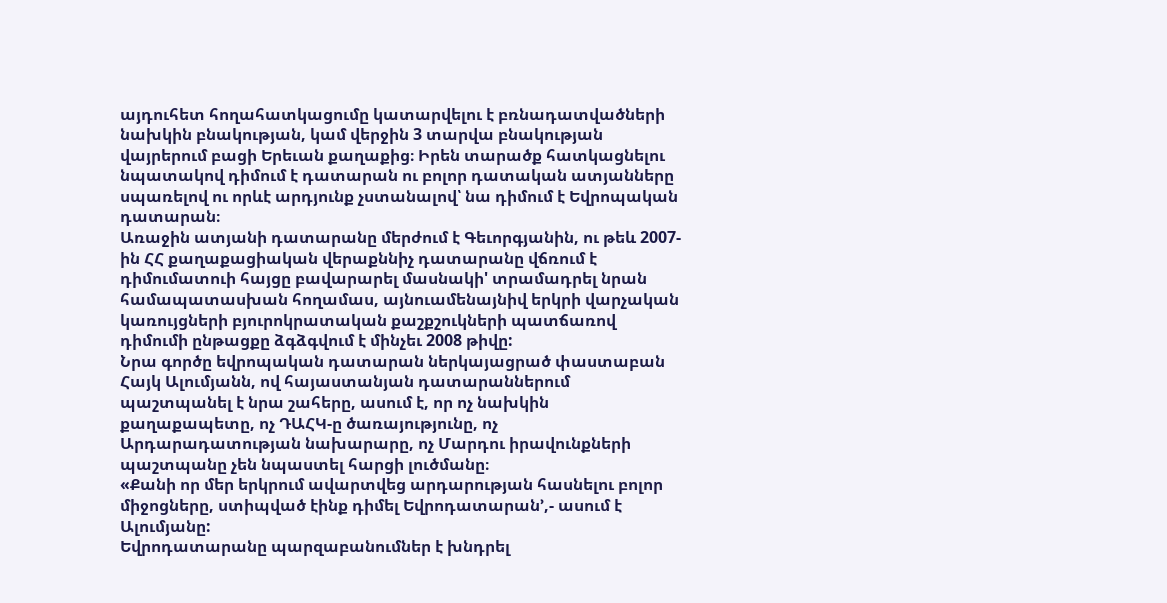այդուհետ հողահատկացումը կատարվելու է բռնադատվածների նախկին բնակության, կամ վերջին 3 տարվա բնակության վայրերում բացի Երեւան քաղաքից։ Իրեն տարածք հատկացնելու նպատակով դիմում է դատարան ու բոլոր դատական ատյանները սպառելով ու որևէ արդյունք չստանալով՝ նա դիմում է Եվրոպական դատարան։
Առաջին ատյանի դատարանը մերժում է Գեւորգյանին, ու թեև 2007-ին ՀՀ քաղաքացիական վերաքննիչ դատարանը վճռում է դիմումատուի հայցը բավարարել մասնակի' տրամադրել նրան համապատասխան հողամաս, այնուամենայնիվ երկրի վարչական կառույցների բյուրոկրատական քաշքշուկների պատճառով դիմումի ընթացքը ձգձգվում է մինչեւ 2008 թիվը:
Նրա գործը եվրոպական դատարան ներկայացրած փաստաբան Հայկ Ալումյանն, ով հայաստանյան դատարաններում պաշտպանել է նրա շահերը, ասում է, որ ոչ նախկին քաղաքապետը, ոչ ԴԱՀԿ-ը ծառայությունը, ոչ Արդարադատության նախարարը, ոչ Մարդու իրավունքների պաշտպանը չեն նպաստել հարցի լուծմանը։
«Քանի որ մեր երկրում ավարտվեց արդարության հասնելու բոլոր միջոցները, ստիպված էինք դիմել Եվրոդատարան՚,- ասում է Ալումյանը:
Եվրոդատարանը պարզաբանումներ է խնդրել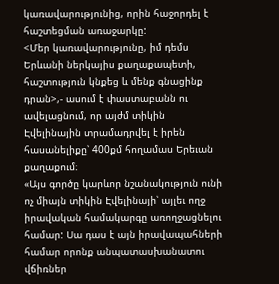կառավարությունից, որին հաջորդել է հաշտեցման առաջարկը:
<Մեր կառավարությունը, իմ դեմս Երևանի ներկայիս քաղաքապետի, հաշտություն կնքեց և մենք գնացինք դրան>,- ասում է փաստաբանն ու ավելացնում, որ այժմ տիկին Էվելինային տրամադրվել է իրեն հասանելիքը՝ 400քմ հողամաս Երեւան քաղաքում։
«Այս գործը կարևոր նշանակություն ունի ոչ միայն տիկին Էվելինայի՝ այլեւ ողջ իրավական համակարգը առողջացնելու համար: Սա դաս է այն իրավապահների համար որոնք անպատասխանատու վճիռներ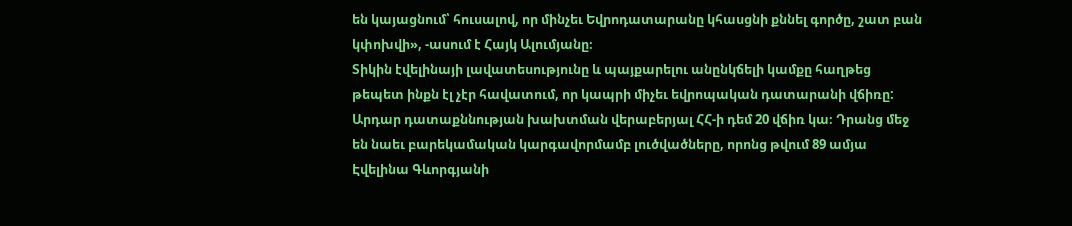են կայացնում՝ հուսալով, որ մինչեւ Եվրոդատարանը կհասցնի քննել գործը, շատ բան կփոխվի», -ասում է Հայկ Ալումյանը։
Տիկին էվելինայի լավատեսությունը և պայքարելու անընկճելի կամքը հաղթեց թեպետ ինքն էլ չէր հավատում, որ կապրի միչեւ եվրոպական դատարանի վճիռը:
Արդար դատաքննության խախտման վերաբերյալ ՀՀ-ի դեմ 20 վճիռ կա։ Դրանց մեջ են նաեւ բարեկամական կարգավորմամբ լուծվածները, որոնց թվում 89 ամյա Էվելինա Գևորգյանի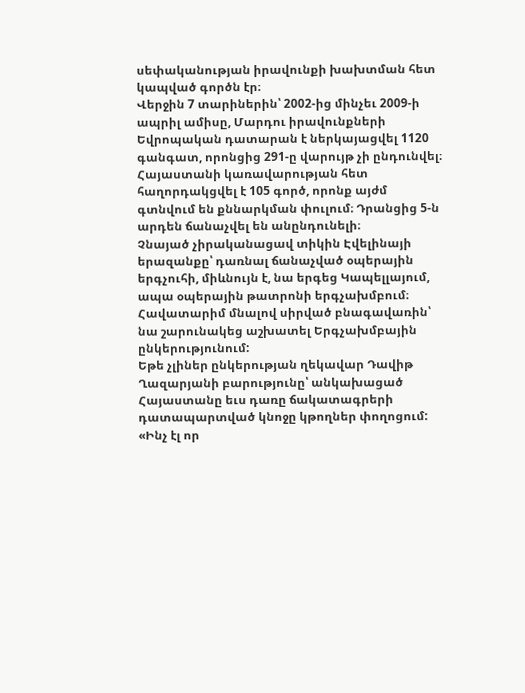սեփականության իրավունքի խախտման հետ կապված գործն էր։
Վերջին 7 տարիներին՝ 2002-ից մինչեւ 2009-ի ապրիլ ամիսը, Մարդու իրավունքների Եվրոպական դատարան է ներկայացվել 1120 գանգատ, որոնցից 291-ը վարույթ չի ընդունվել։ Հայաստանի կառավարության հետ հաղորդակցվել է 105 գործ, որոնք այժմ գտնվում են քննարկման փուլում։ Դրանցից 5-ն արդեն ճանաչվել են անընդունելի։
Չնայած չիրականացավ տիկին Էվելինայի երազանքը՝ դառնալ ճանաչված օպերային երգչուհի, միևնույն է, նա երգեց Կապելլայում, ապա օպերային թատրոնի երգչախմբում։ Հավատարիմ մնալով սիրված բնագավառին՝ նա շարունակեց աշխատել Երգչախմբային ընկերությունում:
Եթե չլիներ ընկերության ղեկավար Դավիթ Ղազարյանի բարությունը՝ անկախացած Հայաստանը եւս դառը ճակատագրերի դատապարտված կնոջը կթողներ փողոցում:
«Ինչ էլ որ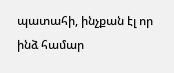պատահի, ինչքան էլ որ ինձ համար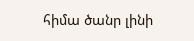հիմա ծանր լինի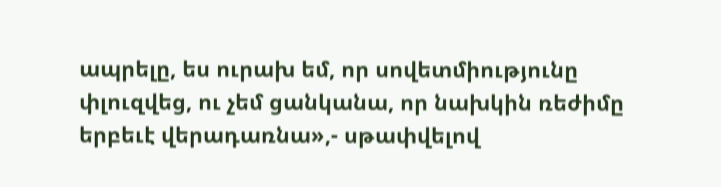ապրելը, ես ուրախ եմ, որ սովետմիությունը փլուզվեց, ու չեմ ցանկանա, որ նախկին ռեժիմը երբեւէ վերադառնա»,- սթափվելով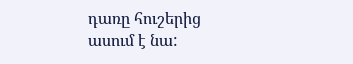դառը հուշերից ասում է նա: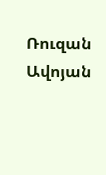Ռուզան Ավոյան